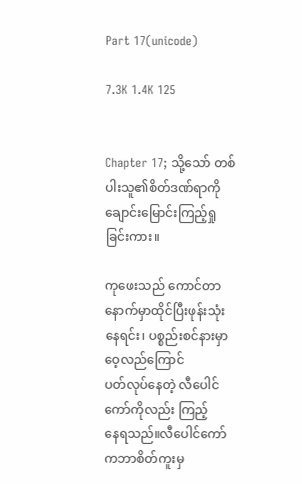Part 17(unicode)

7.3K 1.4K 125


Chapter 17; သို့သော် တစ်ပါးသူ၏စိတ်ဒဏ်ရာကိုချောင်းမြောင်းကြည့်ရှုခြင်းကား။

ကုဖေးသည် ကောင်တာနောက်မှာထိုင်ပြီးဖုန်းသုံးနေရင်း၊ ပစ္စည်းစင်နားမှာဝေ့လည်ကြောင်
ပတ်လုပ်နေတဲ့ လီပေါင်ကော်ကိုလည်း ကြည့်
နေရသည်။လီပေါင်ကော်ကဘာစိတ်ကူးမှ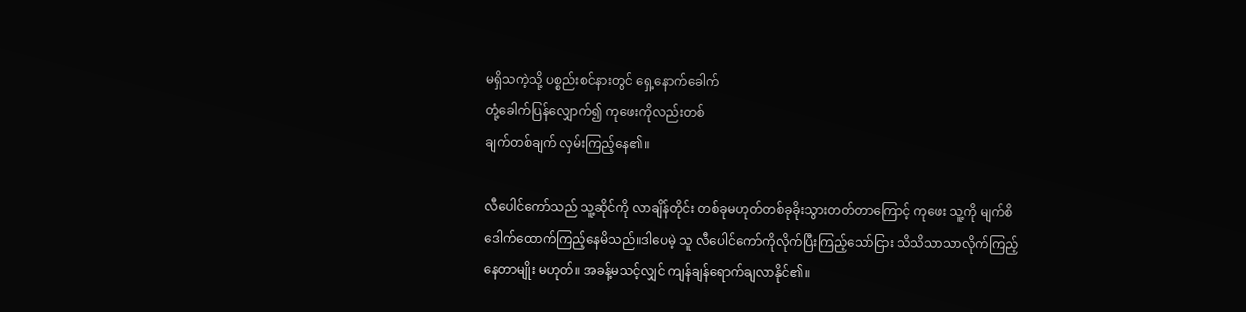မရှိသကဲ့သို့ ပစ္စည်းစင်နားတွင် ရှေ့နောက်ခေါက်
တုံ့ခေါက်ပြန်လျှောက်၍ ကုဖေးကိုလည်းတစ်
ချက်တစ်ချက် လှမ်းကြည့်နေ၏။

လီပေါင်ကော်သည် သူ့ဆိုင်ကို လာချိန်တိုင်း တစ်ခုမဟုတ်တစ်ခုခိုးသွားတတ်တာကြောင့် ကုဖေး သူ့ကို မျက်စိဒေါက်ထောက်ကြည့်နေမိသည်။ဒါပေမဲ့ သူ လီပေါင်ကော်ကိုလိုက်ပြီးကြည့်သော်ငြား သိသိသာသာလိုက်ကြည့်နေတာမျိုး မဟုတ်။ အခန့်မသင့်လျှင် ကျန်ချန်ရောက်ချလာနိုင်၏။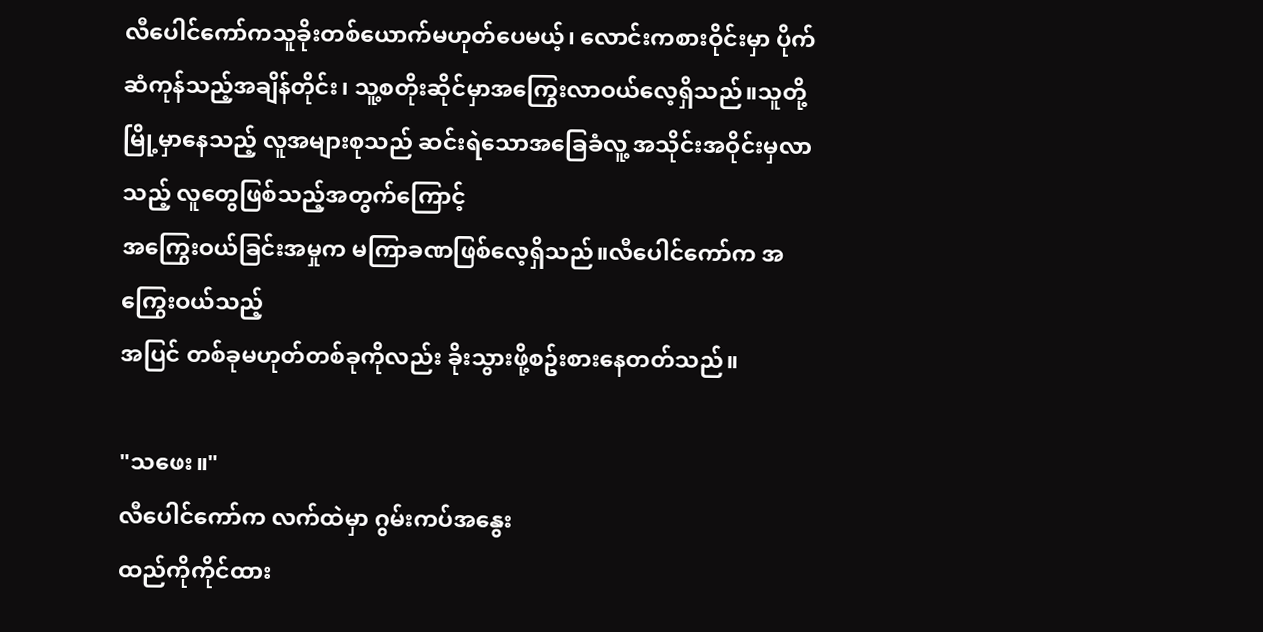လီပေါင်ကော်ကသူခိုးတစ်ယောက်မဟုတ်ပေမယ့်၊ လောင်းကစားဝိုင်းမှာ ပိုက်ဆံကုန်သည့်အချိန်တိုင်း၊ သူ့စတိုးဆိုင်မှာအကြွေးလာဝယ်လေ့ရှိသည်။သူတို့မြို့မှာနေသည့် လူအများစုသည် ဆင်းရဲသောအခြေခံလူ့ အသိုင်းအဝိုင်းမှလာသည့် လူတွေဖြစ်သည့်အတွက်ကြောင့်
အကြွေးဝယ်ခြင်းအမှုက မကြာခဏဖြစ်လေ့ရှိသည်။လီပေါင်ကော်က အကြွေးဝယ်သည့်
အပြင် တစ်ခုမဟုတ်တစ်ခုကိုလည်း ခိုးသွားဖို့စဥ်းစားနေတတ်သည်။

"သဖေး။"
လီပေါင်ကော်က လက်ထဲမှာ ဂွမ်းကပ်အနွေး
ထည်ကိုကိုင်ထား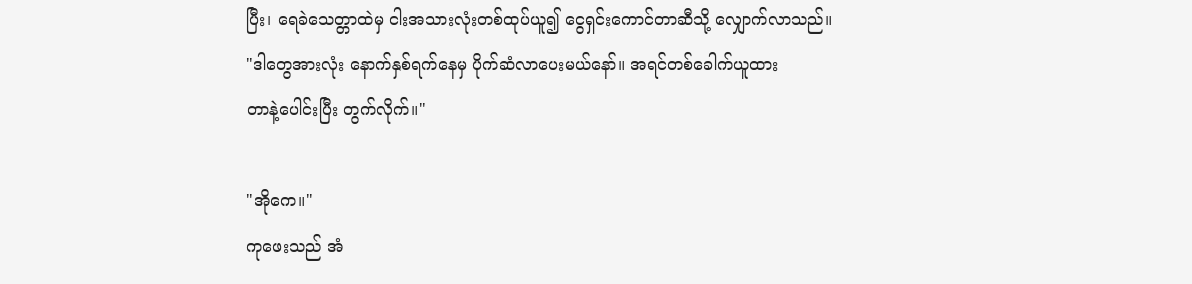ပြီး၊ ရေခဲသေတ္တာထဲမှ ငါးအသားလုံးတစ်ထုပ်ယူ၍ ငွေရှင်းကောင်တာဆီသို့ လျှောက်လာသည်။
"ဒါတွေအားလုံး နောက်နှစ်ရက်နေမှ ပိုက်ဆံလာပေးမယ်နော်။ အရင်တစ်ခေါက်ယူထား
တာနဲ့ပေါင်းပြီး တွက်လိုက်။"

"အိုကေ။"
ကုဖေးသည် အံ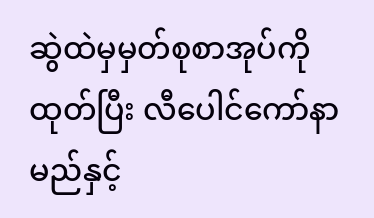ဆွဲထဲမှမှတ်စုစာအုပ်ကိုထုတ်ပြီး လီပေါင်ကော်နာမည်နှင့်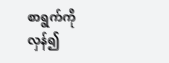စာရွက်ကို လှန်၍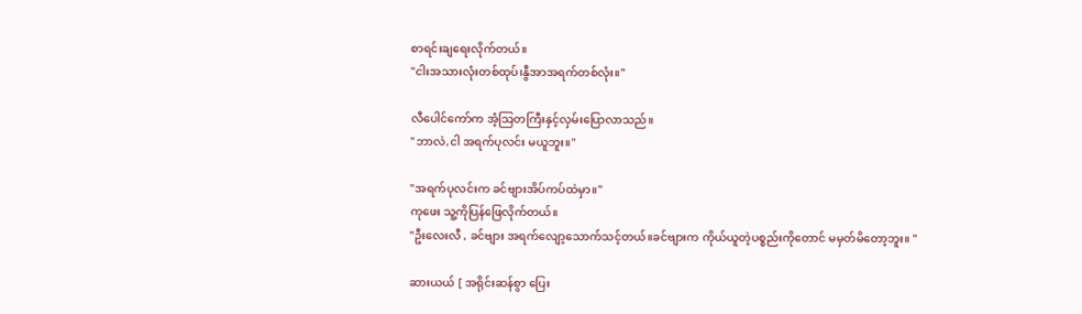စာရင်းချရေးလိုက်တယ်။
"ငါးအသားလုံးတစ်ထုပ်၊နွီအာအရက်တစ်လုံး။"

လီပေါင်ကော်က အံ့သြတကြီးနှင့်လှမ်းပြောလာသည်။
"ဘာလဲ,ငါ အရက်ပုလင်း မယူဘူး။"

"အရက်ပုလင်းက ခင်ဗျားအိပ်ကပ်ထဲမှာ။"
ကုဖေး သူ့ကိုပြန်ဖြေလိုက်တယ်။
"ဦးလေးလီ , ခင်ဗျား အရက်လျော့သောက်သင့်တယ်။ခင်ဗျားက ကိုယ်ယူတဲ့ပစ္စည်းကိုတောင် မမှတ်မိတော့ဘူး။ "

ဆားယယ် [ အရိုင်းဆန်စွာ ပြေး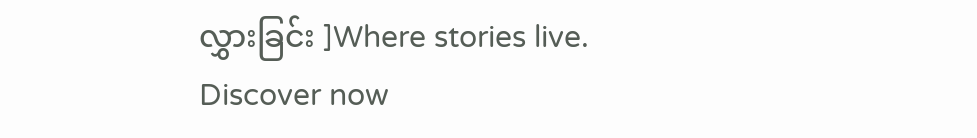လွှားခြင်း ]Where stories live. Discover now